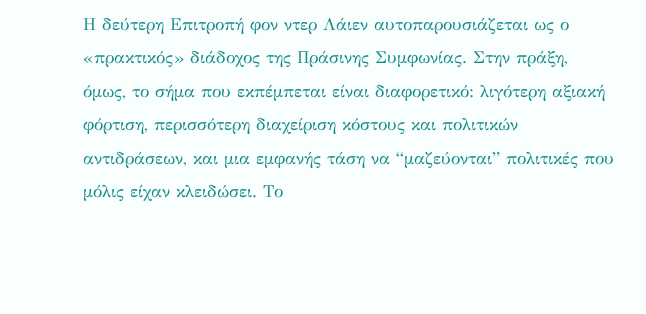Η δεύτερη Επιτροπή φον ντερ Λάιεν αυτοπαρουσιάζεται ως ο «πρακτικός» διάδοχος της Πράσινης Συμφωνίας. Στην πράξη, όμως, το σήμα που εκπέμπεται είναι διαφορετικό: λιγότερη αξιακή φόρτιση, περισσότερη διαχείριση κόστους και πολιτικών αντιδράσεων, και μια εμφανής τάση να “μαζεύονται” πολιτικές που μόλις είχαν κλειδώσει. Το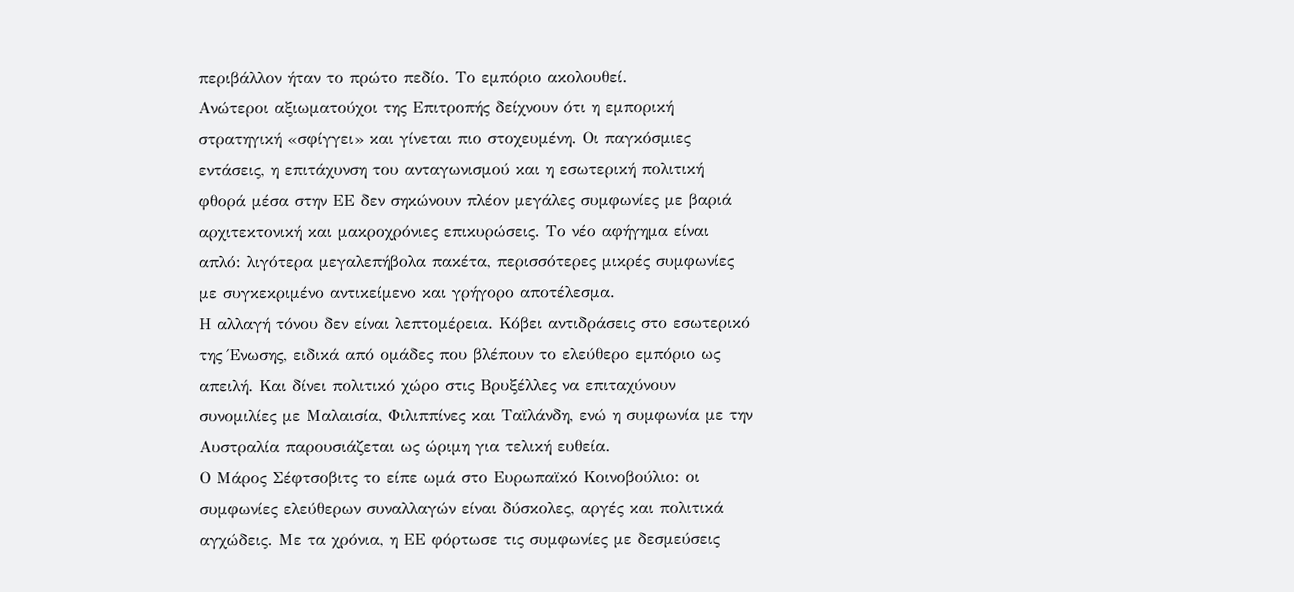περιβάλλον ήταν το πρώτο πεδίο. Το εμπόριο ακολουθεί.
Ανώτεροι αξιωματούχοι της Επιτροπής δείχνουν ότι η εμπορική στρατηγική «σφίγγει» και γίνεται πιο στοχευμένη. Οι παγκόσμιες εντάσεις, η επιτάχυνση του ανταγωνισμού και η εσωτερική πολιτική φθορά μέσα στην ΕΕ δεν σηκώνουν πλέον μεγάλες συμφωνίες με βαριά αρχιτεκτονική και μακροχρόνιες επικυρώσεις. Το νέο αφήγημα είναι απλό: λιγότερα μεγαλεπήβολα πακέτα, περισσότερες μικρές συμφωνίες με συγκεκριμένο αντικείμενο και γρήγορο αποτέλεσμα.
Η αλλαγή τόνου δεν είναι λεπτομέρεια. Κόβει αντιδράσεις στο εσωτερικό της Ένωσης, ειδικά από ομάδες που βλέπουν το ελεύθερο εμπόριο ως απειλή. Και δίνει πολιτικό χώρο στις Βρυξέλλες να επιταχύνουν συνομιλίες με Μαλαισία, Φιλιππίνες και Ταϊλάνδη, ενώ η συμφωνία με την Αυστραλία παρουσιάζεται ως ώριμη για τελική ευθεία.
Ο Μάρος Σέφτσοβιτς το είπε ωμά στο Ευρωπαϊκό Κοινοβούλιο: οι συμφωνίες ελεύθερων συναλλαγών είναι δύσκολες, αργές και πολιτικά αγχώδεις. Με τα χρόνια, η ΕΕ φόρτωσε τις συμφωνίες με δεσμεύσεις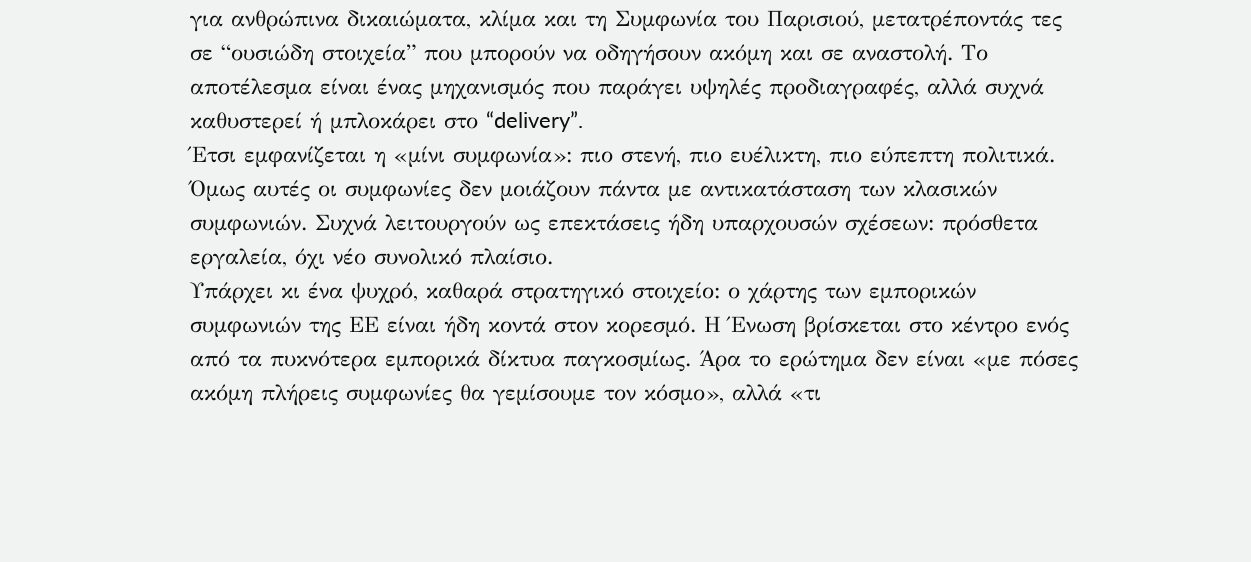για ανθρώπινα δικαιώματα, κλίμα και τη Συμφωνία του Παρισιού, μετατρέποντάς τες σε “ουσιώδη στοιχεία” που μπορούν να οδηγήσουν ακόμη και σε αναστολή. Το αποτέλεσμα είναι ένας μηχανισμός που παράγει υψηλές προδιαγραφές, αλλά συχνά καθυστερεί ή μπλοκάρει στο “delivery”.
Έτσι εμφανίζεται η «μίνι συμφωνία»: πιο στενή, πιο ευέλικτη, πιο εύπεπτη πολιτικά. Όμως αυτές οι συμφωνίες δεν μοιάζουν πάντα με αντικατάσταση των κλασικών συμφωνιών. Συχνά λειτουργούν ως επεκτάσεις ήδη υπαρχουσών σχέσεων: πρόσθετα εργαλεία, όχι νέο συνολικό πλαίσιο.
Υπάρχει κι ένα ψυχρό, καθαρά στρατηγικό στοιχείο: ο χάρτης των εμπορικών συμφωνιών της ΕΕ είναι ήδη κοντά στον κορεσμό. Η Ένωση βρίσκεται στο κέντρο ενός από τα πυκνότερα εμπορικά δίκτυα παγκοσμίως. Άρα το ερώτημα δεν είναι «με πόσες ακόμη πλήρεις συμφωνίες θα γεμίσουμε τον κόσμο», αλλά «τι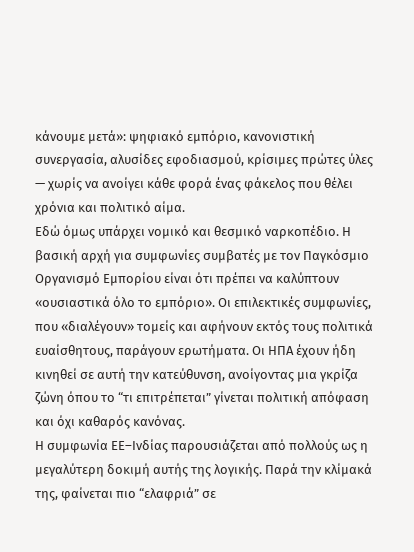κάνουμε μετά»: ψηφιακό εμπόριο, κανονιστική συνεργασία, αλυσίδες εφοδιασμού, κρίσιμες πρώτες ύλες — χωρίς να ανοίγει κάθε φορά ένας φάκελος που θέλει χρόνια και πολιτικό αίμα.
Εδώ όμως υπάρχει νομικό και θεσμικό ναρκοπέδιο. Η βασική αρχή για συμφωνίες συμβατές με τον Παγκόσμιο Οργανισμό Εμπορίου είναι ότι πρέπει να καλύπτουν «ουσιαστικά όλο το εμπόριο». Οι επιλεκτικές συμφωνίες, που «διαλέγουν» τομείς και αφήνουν εκτός τους πολιτικά ευαίσθητους, παράγουν ερωτήματα. Οι ΗΠΑ έχουν ήδη κινηθεί σε αυτή την κατεύθυνση, ανοίγοντας μια γκρίζα ζώνη όπου το “τι επιτρέπεται” γίνεται πολιτική απόφαση και όχι καθαρός κανόνας.
Η συμφωνία ΕΕ–Ινδίας παρουσιάζεται από πολλούς ως η μεγαλύτερη δοκιμή αυτής της λογικής. Παρά την κλίμακά της, φαίνεται πιο “ελαφριά” σε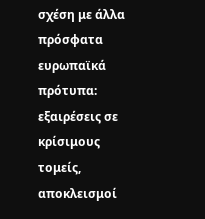σχέση με άλλα πρόσφατα ευρωπαϊκά πρότυπα: εξαιρέσεις σε κρίσιμους τομείς, αποκλεισμοί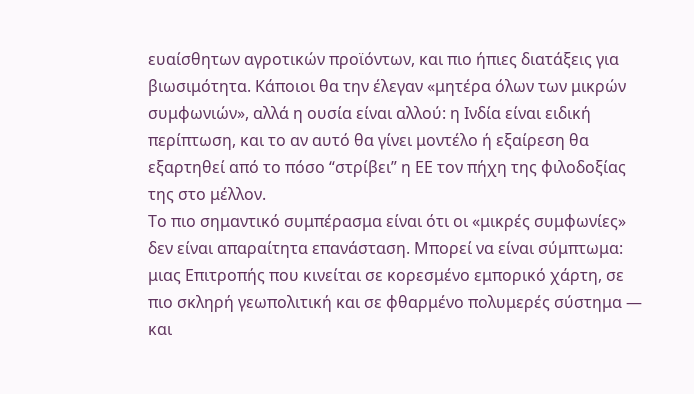ευαίσθητων αγροτικών προϊόντων, και πιο ήπιες διατάξεις για βιωσιμότητα. Κάποιοι θα την έλεγαν «μητέρα όλων των μικρών συμφωνιών», αλλά η ουσία είναι αλλού: η Ινδία είναι ειδική περίπτωση, και το αν αυτό θα γίνει μοντέλο ή εξαίρεση θα εξαρτηθεί από το πόσο “στρίβει” η ΕΕ τον πήχη της φιλοδοξίας της στο μέλλον.
Το πιο σημαντικό συμπέρασμα είναι ότι οι «μικρές συμφωνίες» δεν είναι απαραίτητα επανάσταση. Μπορεί να είναι σύμπτωμα: μιας Επιτροπής που κινείται σε κορεσμένο εμπορικό χάρτη, σε πιο σκληρή γεωπολιτική και σε φθαρμένο πολυμερές σύστημα — και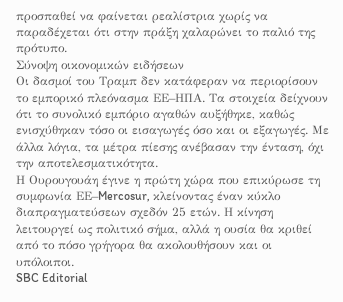προσπαθεί να φαίνεται ρεαλίστρια χωρίς να παραδέχεται ότι στην πράξη χαλαρώνει το παλιό της πρότυπο.
Σύνοψη οικονομικών ειδήσεων
Οι δασμοί του Τραμπ δεν κατάφεραν να περιορίσουν το εμπορικό πλεόνασμα ΕΕ–ΗΠΑ. Τα στοιχεία δείχνουν ότι το συνολικό εμπόριο αγαθών αυξήθηκε, καθώς ενισχύθηκαν τόσο οι εισαγωγές όσο και οι εξαγωγές. Με άλλα λόγια, τα μέτρα πίεσης ανέβασαν την ένταση, όχι την αποτελεσματικότητα.
Η Ουρουγουάη έγινε η πρώτη χώρα που επικύρωσε τη συμφωνία ΕΕ–Mercosur, κλείνοντας έναν κύκλο διαπραγματεύσεων σχεδόν 25 ετών. Η κίνηση λειτουργεί ως πολιτικό σήμα, αλλά η ουσία θα κριθεί από το πόσο γρήγορα θα ακολουθήσουν και οι υπόλοιποι.
SBC Editorial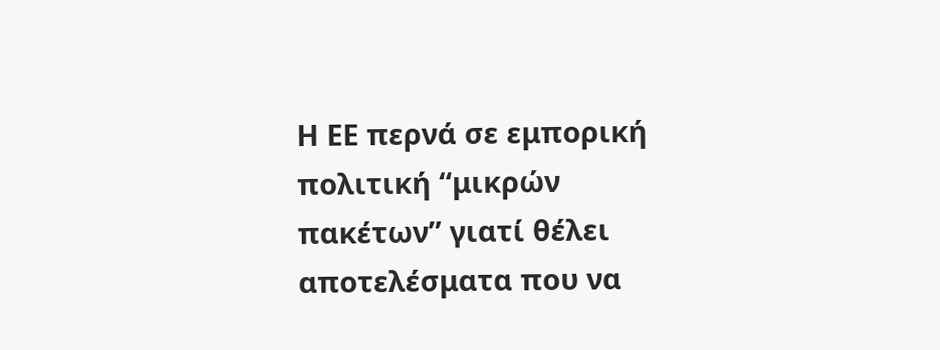Η ΕΕ περνά σε εμπορική πολιτική “μικρών πακέτων” γιατί θέλει αποτελέσματα που να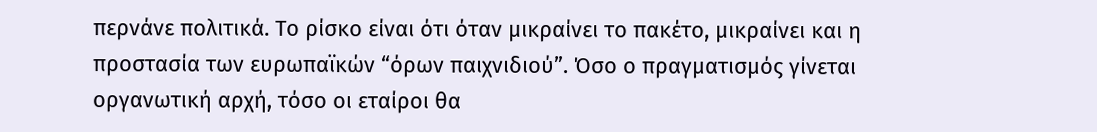περνάνε πολιτικά. Το ρίσκο είναι ότι όταν μικραίνει το πακέτο, μικραίνει και η προστασία των ευρωπαϊκών “όρων παιχνιδιού”. Όσο ο πραγματισμός γίνεται οργανωτική αρχή, τόσο οι εταίροι θα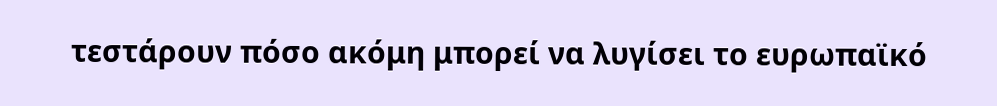τεστάρουν πόσο ακόμη μπορεί να λυγίσει το ευρωπαϊκό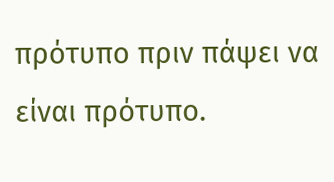πρότυπο πριν πάψει να είναι πρότυπο.